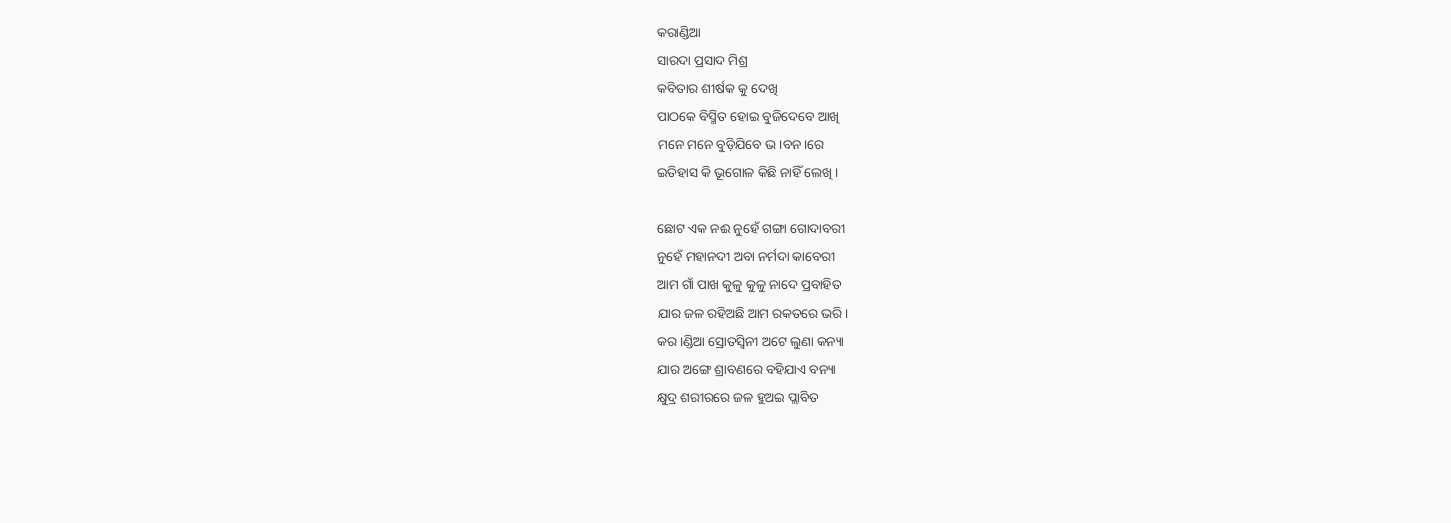କରାଣ୍ଡିଆ
ସାରଦା ପ୍ରସାଦ ମିଶ୍ର
କବିତାର ଶୀର୍ଷକ କୁ ଦେଖି
ପାଠକେ ବିସ୍ମିତ ହୋଇ ବୁଜିଦେବେ ଆଖି
ମନେ ମନେ ବୁଡ଼ିଯିବେ ଭ।ବନ।ରେ
ଇତିହାସ କି ଭୂଗୋଳ କିଛି ନାହିଁ ଲେଖି ।

ଛୋଟ ଏକ ନଈ ନୁହେଁ ଗଙ୍ଗା ଗୋଦାବରୀ
ନୁହେଁ ମହାନଦୀ ଅବା ନର୍ମଦା କାବେରୀ
ଆମ ଗାଁ ପାଖ କୁଳୁ କୁଳୁ ନାଦେ ପ୍ରବାହିତ
ଯାର ଜଳ ରହିଅଛି ଆମ ରକତରେ ଭରି।
କର।ଣ୍ଡିଆ ସ୍ରୋତସ୍ଵିନୀ ଅଟେ ଲୁଣା କନ୍ୟା
ଯାର ଅଙ୍ଗେ ଶ୍ରାବଣରେ ବହିଯାଏ ବନ୍ୟା
କ୍ଷୁଦ୍ର ଶରୀରରେ ଜଳ ହୁଅଇ ପ୍ଲାବିତ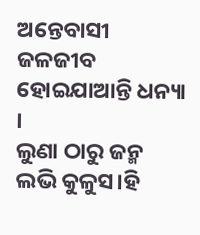ଅନ୍ତେବାସୀ ଜଳଜୀବ ହୋଇଯାଆନ୍ତି ଧନ୍ୟା ।
ଲୁଣା ଠାରୁ ଜନ୍ମ ଲଭି କୁଳୁସ।ହି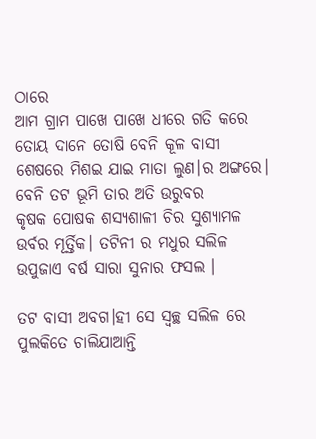ଠାରେ
ଆମ ଗ୍ରାମ ପାଖେ ପାଖେ ଧୀରେ ଗତି କରେ
ତୋୟ ଦାନେ ତୋଷି ବେନି କୂଳ ବାସୀ
ଶେଷରେ ମିଶଇ ଯାଇ ମାତା ଲୁଣ।ର ଅଙ୍ଗରେ।
ବେନି ତଟ ଭୂମି ତାର ଅତି ଉରୁବର
କୃଷକ ପୋଷକ ଶସ୍ୟଶାଳୀ ଚିର ସୁଶ୍ୟାମଳ
ଉର୍ବର ମୂର୍ତ୍ତିକ। ତଟିନୀ ର ମଧୁର ସଲିଳ
ଉପୁଜାଏ ବର୍ଷ ସାରା ସୁନାର ଫସଲ ।

ତଟ ବାସୀ ଅବଗ।ହୀ ସେ ସ୍ୱଚ୍ଛ ସଲିଳ ରେ
ପୁଲକିତେ ଚାଲିଯାଆନ୍ତି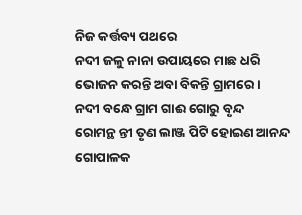ନିଜ କର୍ତ୍ତବ୍ୟ ପଥରେ
ନଦୀ ଜଳୁ ନାନା ଉପାୟରେ ମାଛ ଧରି
ଭୋଜନ କରନ୍ତି ଅବା ବିକନ୍ତି ଗ୍ରାମରେ ।
ନଦୀ ବନ୍ଧେ ଗ୍ରାମ ଗାଈ ଗୋରୁ ବୃନ୍ଦ
ରୋମନ୍ଥ ନ୍ତୀ ତୃଣ ଲାଞ୍ଜ ପିଟି ହୋଇଣ ଆନନ୍ଦ
ଗୋପାଳକ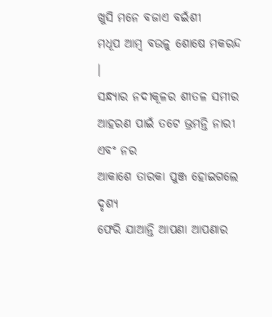ଖୁସି ମନେ ବଜାଏ ବଇଁଶୀ
ମଧୂପ ଆମ୍ବ ବଉଳୁ ଶୋଷେ ମକରନ୍ଦ ।
ସନ୍ଧ୍ୟାର ନଦୀକୂଳର ଶୀତଳ ସମୀର
ଆହରଣ ପାଇଁ ତଟେ ଭ୍ରମନ୍ତି ନାରୀ ଏବଂ ନର
ଆକାଶେ ତାରକା ପୁଞ୍ଜ ହୋଇଗଲେ ଦୃଶ୍ୟ
ଫେରି ଯାଆନ୍ତି ଆପଣା ଆପଣାର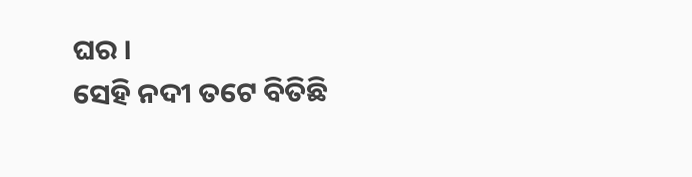ଘର ।
ସେହି ନଦୀ ତଟେ ବିତିଛି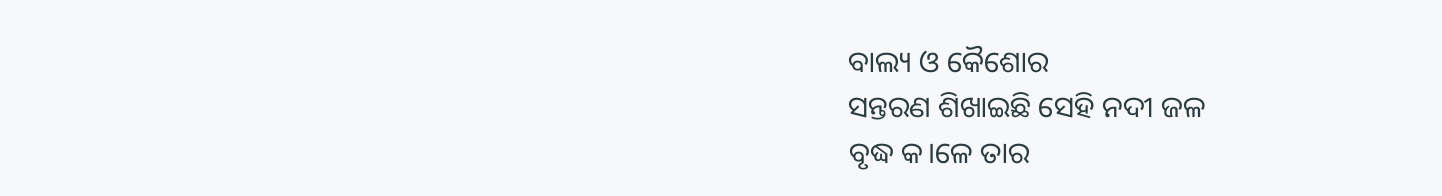ବାଲ୍ୟ ଓ କୈଶୋର
ସନ୍ତରଣ ଶିଖାଇଛି ସେହି ନଦୀ ଜଳ
ବୃଦ୍ଧ କ।ଳେ ତାର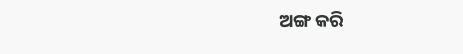ଅଙ୍ଗ କରି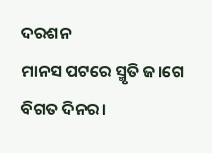ଦରଶନ
ମାନସ ପଟରେ ସ୍ମୃତି ଜ।ଗେ ବିଗତ ଦିନର।